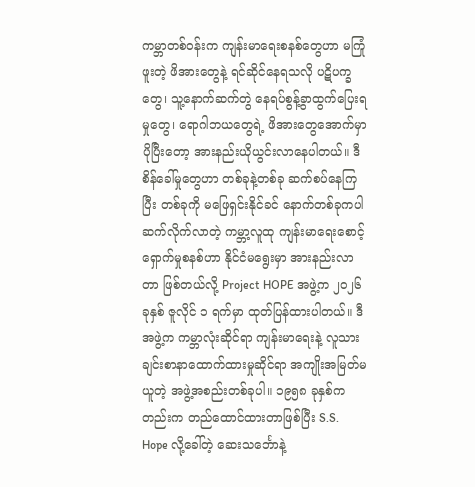ကမ္ဘာတစ်ဝန်းက ကျန်းမာရေးစနစ်တွေဟာ မကြုံဖူးတဲ့ ဖိအားတွေနဲ့ ရင်ဆိုင်နေရသလို ပဋိပက္ခတွေ၊ သူ့နောက်ဆက်တွဲ နေရပ်စွန့်ခွာထွက်ပြေးရမှုတွေ၊ ရောဂါဘယတွေရဲ့ ဖိအားတွေအောက်မှာ ပိုပြီးတော့ အားနည်းယိုယွင်းလာနေပါတယ်။ ဒီစိန်ခေါ်မှုတွေဟာ တစ်ခုနဲ့တစ်ခု ဆက်စပ်နေကြပြီး တစ်ခုကို မဖြေရှင်းနိုင်ခင် နောက်တစ်ခုကပါ ဆက်လိုက်လာတဲ့ ကမ္ဘာ့လူထု ကျန်းမာရေးစောင့်ရှောက်မှုစနစ်ဟာ နိုင်ငံမရွေးမှာ အားနည်းလာတာ ဖြစ်တယ်လို့ Project HOPE အဖွဲ့က ၂၀၂၆ ခုနှစ် ဇူလိုင် ၁ ရက်မှာ ထုတ်ပြန်ထားပါတယ်။ ဒီအဖွဲ့က ကမ္ဘာလုံးဆိုင်ရာ ကျန်းမာရေးနဲ့ လူသားချင်းစာနာထောက်ထားမှုဆိုင်ရာ အကျိုးအမြတ်မယူတဲ့ အဖွဲ့အစည်းတစ်ခုပါ။ ၁၉၅၈ ခုနှစ်ကတည်းက တည်ထောင်ထားတာဖြစ်ပြီး S.S. Hope လို့ခေါ်တဲ့ ဆေးသင်္ဘောနဲ့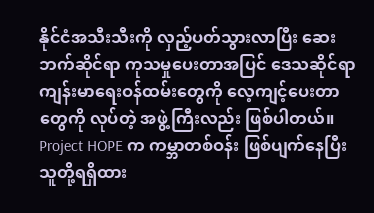နိုင်ငံအသီးသီးကို လှည့်ပတ်သွားလာပြီး ဆေးဘက်ဆိုင်ရာ ကုသမှုပေးတာအပြင် ဒေသဆိုင်ရာ ကျန်းမာရေးဝန်ထမ်းတွေကို လေ့ကျင့်ပေးတာတွေကို လုပ်တဲ့ အဖွဲ့ကြီးလည်း ဖြစ်ပါတယ်။
Project HOPE က ကမ္ဘာတစ်ဝန်း ဖြစ်ပျက်နေပြီး သူတို့ရရှိထား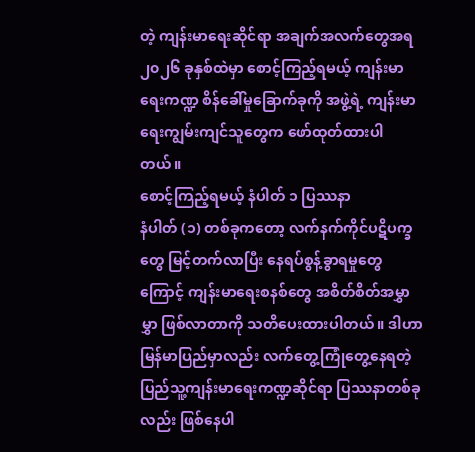တဲ့ ကျန်းမာရေးဆိုင်ရာ အချက်အလက်တွေအရ ၂၀၂၆ ခုနှစ်ထဲမှာ စောင့်ကြည့်ရမယ့် ကျန်းမာရေးကဏ္ဍ စိန်ခေါ်မှုခြောက်ခုကို အဖွဲ့ရဲ့ ကျန်းမာရေးကျွမ်းကျင်သူတွေက ဖော်ထုတ်ထားပါတယ်။
စောင့်ကြည့်ရမယ့် နံပါတ် ၁ ပြဿနာ
နံပါတ် (၁) တစ်ခုကတော့ လက်နက်ကိုင်ပဋိပက္ခတွေ မြင့်တက်လာပြီး နေရပ်စွန့်ခွာရမှုတွေကြောင့် ကျန်းမာရေးစနစ်တွေ အစိတ်စိတ်အမွှာမွှာ ဖြစ်လာတာကို သတိပေးထားပါတယ်။ ဒါဟာ မြန်မာပြည်မှာလည်း လက်တွေ့ကြုံတွေ့နေရတဲ့ ပြည်သူ့ကျန်းမာရေးကဏ္ဍဆိုင်ရာ ပြဿနာတစ်ခုလည်း ဖြစ်နေပါ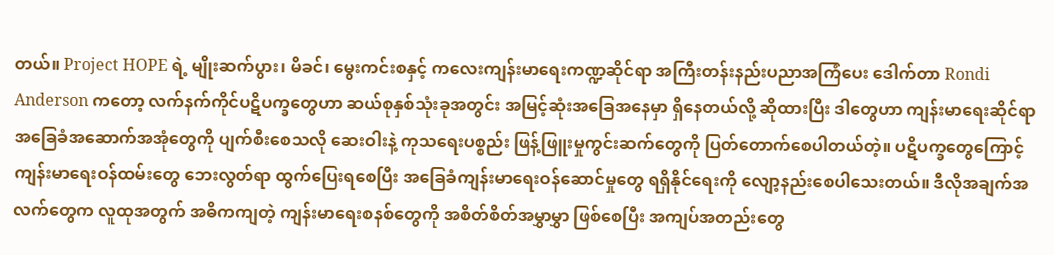တယ်။ Project HOPE ရဲ့ မျိုးဆက်ပွား၊ မိခင်၊ မွေးကင်းစနှင့် ကလေးကျန်းမာရေးကဏ္ဍဆိုင်ရာ အကြီးတန်းနည်းပညာအကြံပေး ဒေါက်တာ Rondi Anderson ကတော့ လက်နက်ကိုင်ပဋိပက္ခတွေဟာ ဆယ်စုနှစ်သုံးခုအတွင်း အမြင့်ဆုံးအခြေအနေမှာ ရှိနေတယ်လို့ ဆိုထားပြီး ဒါတွေဟာ ကျန်းမာရေးဆိုင်ရာ အခြေခံအဆောက်အအုံတွေကို ပျက်စီးစေသလို ဆေးဝါးနဲ့ ကုသရေးပစ္စည်း ဖြန့်ဖြူးမှုကွင်းဆက်တွေကို ပြတ်တောက်စေပါတယ်တဲ့။ ပဋိပက္ခတွေကြောင့် ကျန်းမာရေးဝန်ထမ်းတွေ ဘေးလွတ်ရာ ထွက်ပြေးရစေပြီး အခြေခံကျန်းမာရေးဝန်ဆောင်မှုတွေ ရရှိနိုင်ရေးကို လျော့နည်းစေပါသေးတယ်။ ဒီလိုအချက်အလက်တွေက လူထုအတွက် အဓိကကျတဲ့ ကျန်းမာရေးစနစ်တွေကို အစိတ်စိတ်အမွှာမွှာ ဖြစ်စေပြီး အကျပ်အတည်းတွေ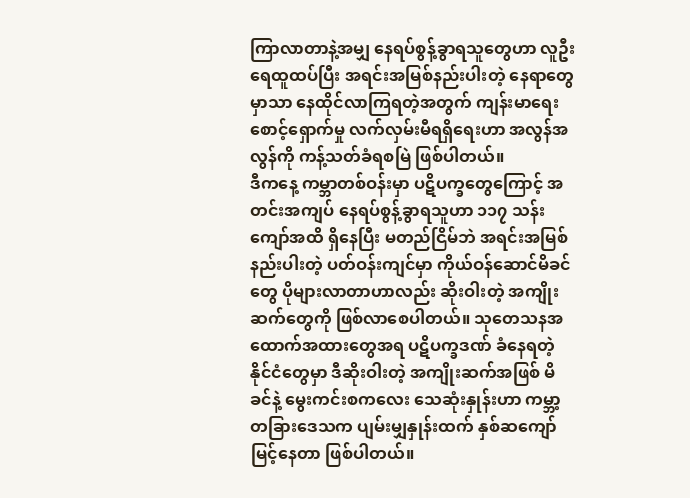ကြာလာတာနဲ့အမျှ နေရပ်စွန့်ခွာရသူတွေဟာ လူဦးရေထူထပ်ပြီး အရင်းအမြစ်နည်းပါးတဲ့ နေရာတွေမှာသာ နေထိုင်လာကြရတဲ့အတွက် ကျန်းမာရေးစောင့်ရှောက်မှု လက်လှမ်းမီရရှိရေးဟာ အလွန်အလွန်ကို ကန့်သတ်ခံရစမြဲ ဖြစ်ပါတယ်။
ဒီကနေ့ ကမ္ဘာတစ်ဝန်းမှာ ပဋိပက္ခတွေကြောင့် အတင်းအကျပ် နေရပ်စွန့်ခွာရသူဟာ ၁၁၇ သန်းကျော်အထိ ရှိနေပြီး မတည်ငြိမ်ဘဲ အရင်းအမြစ်နည်းပါးတဲ့ ပတ်ဝန်းကျင်မှာ ကိုယ်ဝန်ဆောင်မိခင်တွေ ပိုများလာတာဟာလည်း ဆိုးဝါးတဲ့ အကျိုးဆက်တွေကို ဖြစ်လာစေပါတယ်။ သုတေသနအထောက်အထားတွေအရ ပဋိပက္ခဒဏ် ခံနေရတဲ့ နိုင်ငံတွေမှာ ဒီဆိုးဝါးတဲ့ အကျိုးဆက်အဖြစ် မိခင်နဲ့ မွေးကင်းစကလေး သေဆုံးနှုန်းဟာ ကမ္ဘာ့တခြားဒေသက ပျမ်းမျှနှုန်းထက် နှစ်ဆကျော် မြင့်နေတာ ဖြစ်ပါတယ်။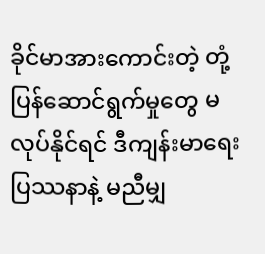ခိုင်မာအားကောင်းတဲ့ တုံ့ပြန်ဆောင်ရွက်မှုတွေ မလုပ်နိုင်ရင် ဒီကျန်းမာရေးပြဿနာနဲ့ မညီမျှ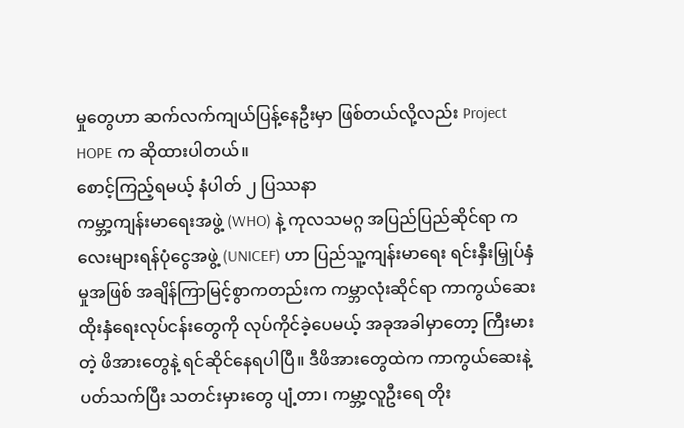မှုတွေဟာ ဆက်လက်ကျယ်ပြန့်နေဦးမှာ ဖြစ်တယ်လို့လည်း Project HOPE က ဆိုထားပါတယ်။
စောင့်ကြည့်ရမယ့် နံပါတ် ၂ ပြဿနာ
ကမ္ဘာ့ကျန်းမာရေးအဖွဲ့ (WHO) နဲ့ ကုလသမဂ္ဂ အပြည်ပြည်ဆိုင်ရာ ကလေးများရန်ပုံငွေအဖွဲ့ (UNICEF) ဟာ ပြည်သူ့ကျန်းမာရေး ရင်းနှီးမြှုပ်နှံမှုအဖြစ် အချိန်ကြာမြင့်စွာကတည်းက ကမ္ဘာလုံးဆိုင်ရာ ကာကွယ်ဆေးထိုးနှံရေးလုပ်ငန်းတွေကို လုပ်ကိုင်ခဲ့ပေမယ့် အခုအခါမှာတော့ ကြီးမားတဲ့ ဖိအားတွေနဲ့ ရင်ဆိုင်နေရပါပြီ။ ဒီဖိအားတွေထဲက ကာကွယ်ဆေးနဲ့ပတ်သက်ပြီး သတင်းမှားတွေ ပျံ့တာ၊ ကမ္ဘာ့လူဦးရေ တိုး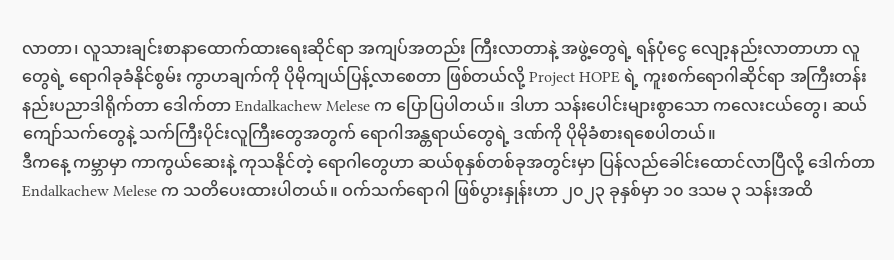လာတာ၊ လူသားချင်းစာနာထောက်ထားရေးဆိုင်ရာ အကျပ်အတည်း ကြီးလာတာနဲ့ အဖွဲ့တွေရဲ့ ရန်ပုံငွေ လျော့နည်းလာတာဟာ လူတွေရဲ့ ရောဂါခုခံနိုင်စွမ်း ကွာဟချက်ကို ပိုမိုကျယ်ပြန့်လာစေတာ ဖြစ်တယ်လို့ Project HOPE ရဲ့ ကူးစက်ရောဂါဆိုင်ရာ အကြီးတန်းနည်းပညာဒါရိုက်တာ ဒေါက်တာ Endalkachew Melese က ပြောပြပါတယ်။ ဒါဟာ သန်းပေါင်းများစွာသော ကလေးငယ်တွေ၊ ဆယ်ကျော်သက်တွေနဲ့ သက်ကြီးပိုင်းလူကြီးတွေအတွက် ရောဂါအန္တရာယ်တွေရဲ့ ဒဏ်ကို ပိုမိုခံစားရစေပါတယ်။
ဒီကနေ့ ကမ္ဘာမှာ ကာကွယ်ဆေးနဲ့ ကုသနိုင်တဲ့ ရောဂါတွေဟာ ဆယ်စုနှစ်တစ်ခုအတွင်းမှာ ပြန်လည်ခေါင်းထောင်လာပြီလို့ ဒေါက်တာ Endalkachew Melese က သတိပေးထားပါတယ်။ ဝက်သက်ရောဂါ ဖြစ်ပွားနှုန်းဟာ ၂၀၂၃ ခုနှစ်မှာ ၁၀ ဒသမ ၃ သန်းအထိ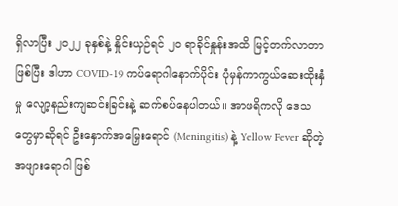ရှိလာပြီး ၂၀၂၂ ခုနှစ်နဲ့ နှိုင်းယှဉ်ရင် ၂၀ ရာခိုင်နှုန်းအထိ မြင့်တက်လာတာဖြစ်ပြီး ဒါဟာ COVID-19 ကပ်ရောဂါနောက်ပိုင်း ပုံမှန်ကာကွယ်ဆေးထိုးနှံမှု လျော့နည်းကျဆင်းခြင်းနဲ့ ဆက်စပ်နေပါတယ်။ အာဖရိကလို ဒေသတွေမှာဆိုရင် ဦးနှောက်အမြှေးရောင် (Meningitis) နဲ့ Yellow Fever ဆိုတဲ့ အဖျားရောဂါ ဖြစ်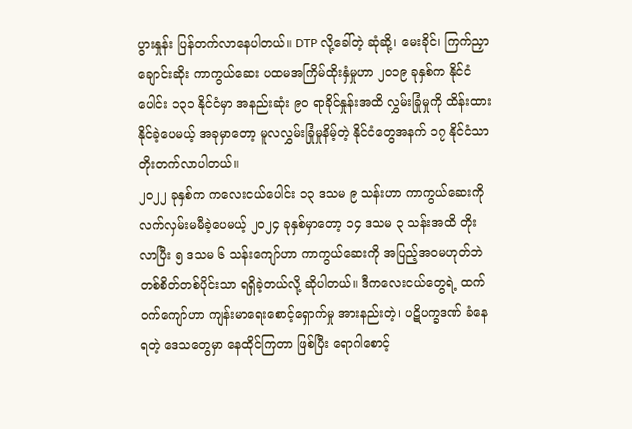ပွားနှုန်း ပြန်တက်လာနေပါတယ်။ DTP လို့ခေါ်တဲ့ ဆုံဆို့၊ မေးခိုင်၊ ကြက်ညှာချောင်းဆိုး ကာကွယ်ဆေး ပထမအကြိမ်ထိုးနှံမှုဟာ ၂၀၁၉ ခုနှစ်က နိုင်ငံပေါင်း ၁၃၁ နိုင်ငံမှာ အနည်းဆုံး ၉၀ ရာခိုင်နှုန်းအထိ လွှမ်းခြုံမှုကို ထိန်းထားနိုင်ခဲ့ပေမယ့် အခုမှာတော့ မူလလွှမ်းခြုံမှုနိမ့်တဲ့ နိုင်ငံတွေအနက် ၁၇ နိုင်ငံသာ တိုးတက်လာပါတယ်။
၂၀၂၂ ခုနှစ်က ကလေးငယ်ပေါင်း ၁၃ ဒသမ ၉ သန်းဟာ ကာကွယ်ဆေးကို လက်လှမ်းမမီခဲ့ပေမယ့် ၂၀၂၄ ခုနှစ်မှာတော့ ၁၄ ဒသမ ၃ သန်းအထိ တိုးလာပြီး ၅ ဒသမ ၆ သန်းကျော်ဟာ ကာကွယ်ဆေးကို အပြည့်အဝမဟုတ်ဘဲ တစ်စိတ်တစ်ပိုင်းသာ ရရှိခဲ့တယ်လို့ ဆိုပါတယ်။ ဒီကလေးငယ်တွေရဲ့ ထက်ဝက်ကျော်ဟာ ကျန်းမာရေးစောင့်ရှောက်မှု အားနည်းတဲ့၊ ပဋိပက္ခဒဏ် ခံနေရတဲ့ ဒေသတွေမှာ နေထိုင်ကြတာ ဖြစ်ပြီး ရောဂါစောင့်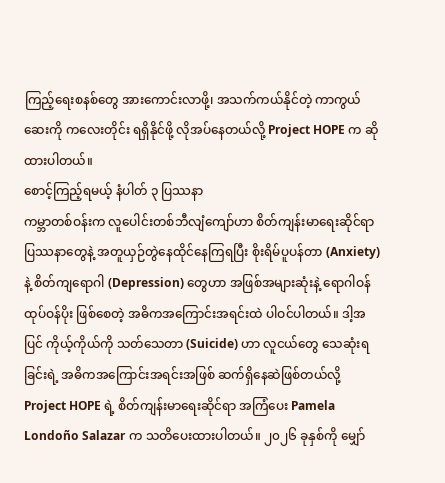ကြည့်ရေးစနစ်တွေ အားကောင်းလာဖို့၊ အသက်ကယ်နိုင်တဲ့ ကာကွယ်ဆေးကို ကလေးတိုင်း ရရှိနိုင်ဖို့ လိုအပ်နေတယ်လို့ Project HOPE က ဆိုထားပါတယ်။
စောင့်ကြည့်ရမယ့် နံပါတ် ၃ ပြဿနာ
ကမ္ဘာတစ်ဝန်းက လူပေါင်းတစ်ဘီလျံကျော်ဟာ စိတ်ကျန်းမာရေးဆိုင်ရာ ပြဿနာတွေနဲ့ အတူယှဉ်တွဲနေထိုင်နေကြရပြီး စိုးရိမ်ပူပန်တာ (Anxiety) နဲ့ စိတ်ကျရောဂါ (Depression) တွေဟာ အဖြစ်အများဆုံးနဲ့ ရောဂါဝန်ထုပ်ဝန်ပိုး ဖြစ်စေတဲ့ အဓိကအကြောင်းအရင်းထဲ ပါဝင်ပါတယ်။ ဒါ့အပြင် ကိုယ့်ကိုယ်ကို သတ်သေတာ (Suicide) ဟာ လူငယ်တွေ သေဆုံးရခြင်းရဲ့ အဓိကအကြောင်းအရင်းအဖြစ် ဆက်ရှိနေဆဲဖြစ်တယ်လို့ Project HOPE ရဲ့ စိတ်ကျန်းမာရေးဆိုင်ရာ အကြံပေး Pamela Londoño Salazar က သတိပေးထားပါတယ်။ ၂၀၂၆ ခုနှစ်ကို မျှော်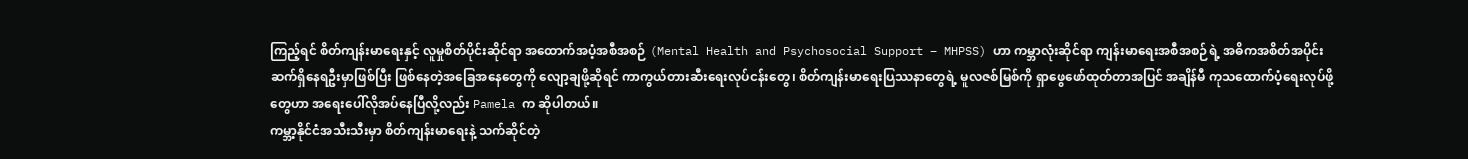ကြည့်ရင် စိတ်ကျန်းမာရေးနှင့် လူမှုစိတ်ပိုင်းဆိုင်ရာ အထောက်အပံ့အစီအစဉ် (Mental Health and Psychosocial Support – MHPSS) ဟာ ကမ္ဘာလုံးဆိုင်ရာ ကျန်းမာရေးအစီအစဉ်ရဲ့ အဓိကအစိတ်အပိုင်း ဆက်ရှိနေရဦးမှာဖြစ်ပြီး ဖြစ်နေတဲ့အခြေအနေတွေကို လျော့ချဖို့ဆိုရင် ကာကွယ်တားဆီးရေးလုပ်ငန်းတွေ၊ စိတ်ကျန်းမာရေးပြဿနာတွေရဲ့ မူလဇစ်မြစ်ကို ရှာဖွေဖော်ထုတ်တာအပြင် အချိန်မီ ကုသထောက်ပံ့ရေးလုပ်ဖို့တွေဟာ အရေးပေါ်လိုအပ်နေပြီလို့လည်း Pamela က ဆိုပါတယ်။
ကမ္ဘာ့နိုင်ငံအသီးသီးမှာ စိတ်ကျန်းမာရေးနဲ့ သက်ဆိုင်တဲ့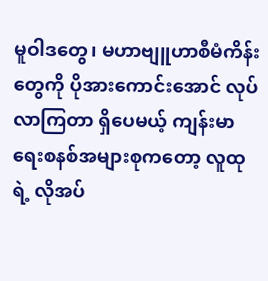မူဝါဒတွေ၊ မဟာဗျူဟာစီမံကိန်းတွေကို ပိုအားကောင်းအောင် လုပ်လာကြတာ ရှိပေမယ့် ကျန်းမာရေးစနစ်အများစုကတော့ လူထုရဲ့ လိုအပ်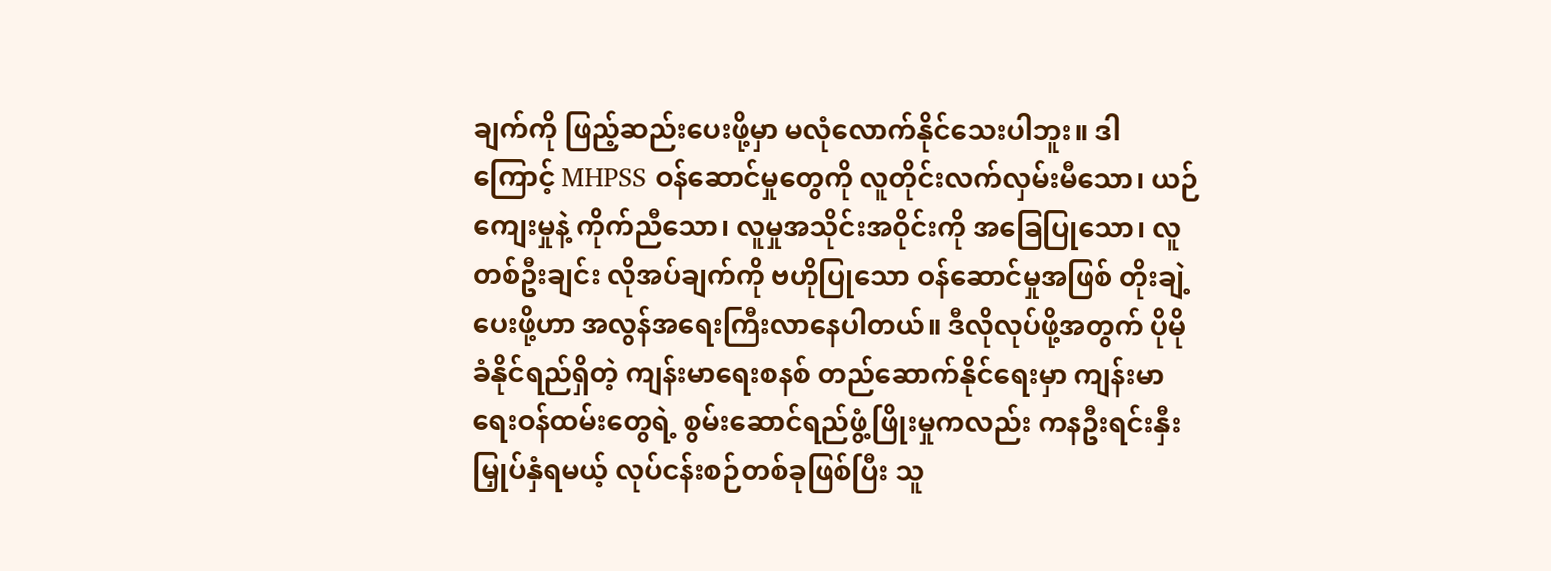ချက်ကို ဖြည့်ဆည်းပေးဖို့မှာ မလုံလောက်နိုင်သေးပါဘူး။ ဒါကြောင့် MHPSS ဝန်ဆောင်မှုတွေကို လူတိုင်းလက်လှမ်းမီသော၊ ယဉ်ကျေးမှုနဲ့ ကိုက်ညီသော၊ လူမှုအသိုင်းအဝိုင်းကို အခြေပြုသော၊ လူတစ်ဦးချင်း လိုအပ်ချက်ကို ဗဟိုပြုသော ဝန်ဆောင်မှုအဖြစ် တိုးချဲ့ပေးဖို့ဟာ အလွန်အရေးကြီးလာနေပါတယ်။ ဒီလိုလုပ်ဖို့အတွက် ပိုမိုခံနိုင်ရည်ရှိတဲ့ ကျန်းမာရေးစနစ် တည်ဆောက်နိုင်ရေးမှာ ကျန်းမာရေးဝန်ထမ်းတွေရဲ့ စွမ်းဆောင်ရည်ဖွံ့ဖြိုးမှုကလည်း ကနဦးရင်းနှီးမြှုပ်နှံရမယ့် လုပ်ငန်းစဉ်တစ်ခုဖြစ်ပြီး သူ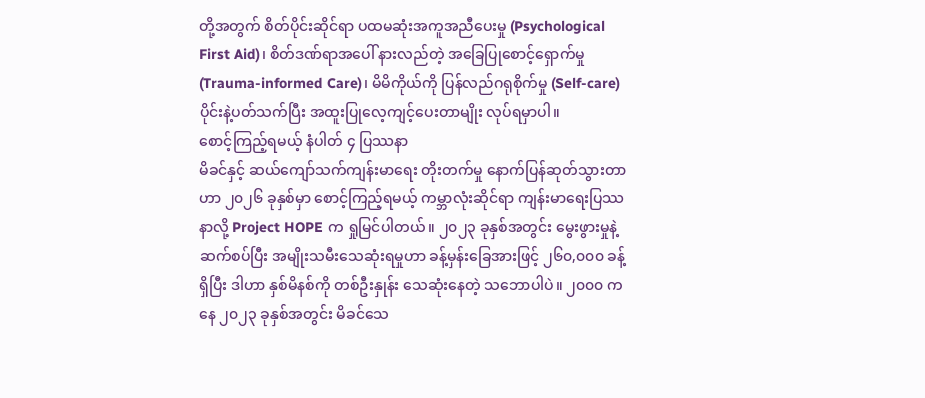တို့အတွက် စိတ်ပိုင်းဆိုင်ရာ ပထမဆုံးအကူအညီပေးမှု (Psychological First Aid)၊ စိတ်ဒဏ်ရာအပေါ် နားလည်တဲ့ အခြေပြုစောင့်ရှောက်မှု (Trauma-informed Care)၊ မိမိကိုယ်ကို ပြန်လည်ဂရုစိုက်မှု (Self-care) ပိုင်းနဲ့ပတ်သက်ပြီး အထူးပြုလေ့ကျင့်ပေးတာမျိုး လုပ်ရမှာပါ။
စောင့်ကြည့်ရမယ့် နံပါတ် ၄ ပြဿနာ
မိခင်နှင့် ဆယ်ကျော်သက်ကျန်းမာရေး တိုးတက်မှု နောက်ပြန်ဆုတ်သွားတာဟာ ၂၀၂၆ ခုနှစ်မှာ စောင့်ကြည့်ရမယ့် ကမ္ဘာလုံးဆိုင်ရာ ကျန်းမာရေးပြဿနာလို့ Project HOPE က ရှုမြင်ပါတယ်။ ၂၀၂၃ ခုနှစ်အတွင်း မွေးဖွားမှုနဲ့ ဆက်စပ်ပြီး အမျိုးသမီးသေဆုံးရမှုဟာ ခန့်မှန်းခြေအားဖြင့် ၂၆၀,၀၀၀ ခန့်ရှိပြီး ဒါဟာ နှစ်မိနစ်ကို တစ်ဦးနှုန်း သေဆုံးနေတဲ့ သဘောပါပဲ။ ၂၀၀၀ ကနေ ၂၀၂၃ ခုနှစ်အတွင်း မိခင်သေ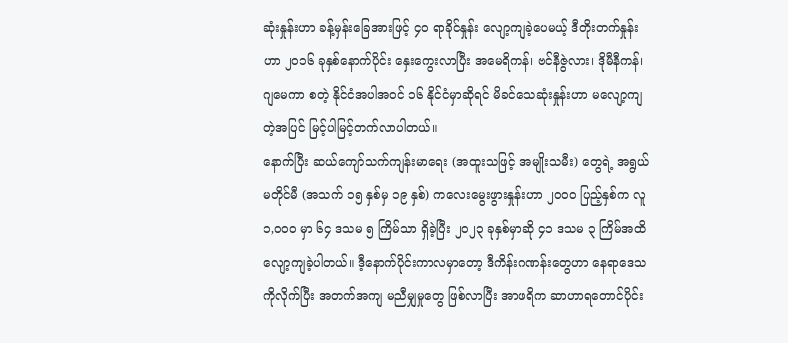ဆုံးနှုန်းဟာ ခန့်မှန်းခြေအားဖြင့် ၄၀ ရာခိုင်နှုန်း လျော့ကျခဲ့ပေမယ့် ဒီတိုးတက်နှုန်းဟာ ၂၀၁၆ ခုနှစ်နောက်ပိုင်း နှေးကွေးလာပြီး အမေရိကန်၊ ဗင်နီဇွဲလား၊ ဒိုမီနီကန်၊ ဂျမေကာ စတဲ့ နိုင်ငံအပါအဝင် ၁၆ နိုင်ငံမှာဆိုရင် မိခင်သေဆုံးနှုန်းဟာ မလျော့ကျတဲ့အပြင် မြင့်ပါမြင့်တက်လာပါတယ်။
နောက်ပြီး ဆယ်ကျော်သက်ကျန်းမာရေး (အထူးသဖြင့် အမျိုးသမီး) တွေရဲ့ အရွယ်မတိုင်မီ (အသက် ၁၅ နှစ်မှ ၁၉ နှစ်) ကလေးမွေးဖွားနှုန်းဟာ ၂၀၀၀ ပြည့်နှစ်က လူ ၁,၀၀၀ မှာ ၆၄ ဒသမ ၅ ကြိမ်သာ ရှိခဲ့ပြီး ၂၀၂၃ ခုနှစ်မှာဆို ၄၁ ဒသမ ၃ ကြိမ်အထိ လျော့ကျခဲ့ပါတယ်။ ဒီ့နောက်ပိုင်းကာလမှာတော့ ဒီကိန်းဂဏန်းတွေဟာ နေရာဒေသကိုလိုက်ပြီး အတက်အကျ မညီမျှမှုတွေ ဖြစ်လာပြီး အာဖရိက ဆာဟာရတောင်ပိုင်း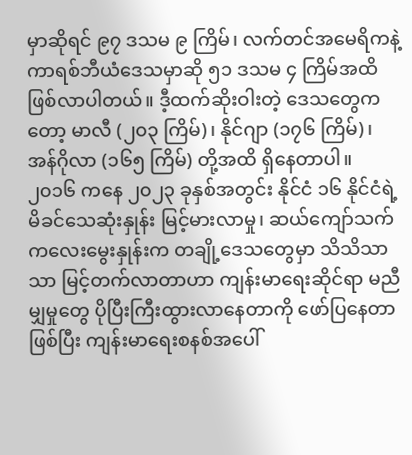မှာဆိုရင် ၉၇ ဒသမ ၉ ကြိမ်၊ လက်တင်အမေရိကနဲ့ ကာရစ်ဘီယံဒေသမှာဆို ၅၁ ဒသမ ၄ ကြိမ်အထိ ဖြစ်လာပါတယ်။ ဒီ့ထက်ဆိုးဝါးတဲ့ ဒေသတွေကတော့ မာလီ (၂၀၃ ကြိမ်)၊ နိုင်ဂျာ (၁၇၆ ကြိမ်)၊ အန်ဂိုလာ (၁၆၅ ကြိမ်) တို့အထိ ရှိနေတာပါ။
၂၀၁၆ ကနေ ၂၀၂၃ ခုနှစ်အတွင်း နိုင်ငံ ၁၆ နိုင်ငံရဲ့ မိခင်သေဆုံးနှုန်း မြင့်မားလာမှု၊ ဆယ်ကျော်သက်ကလေးမွေးနှုန်းက တချို့ဒေသတွေမှာ သိသိသာသာ မြင့်တက်လာတာဟာ ကျန်းမာရေးဆိုင်ရာ မညီမျှမှုတွေ ပိုပြီးကြီးထွားလာနေတာကို ဖော်ပြနေတာဖြစ်ပြီး ကျန်းမာရေးစနစ်အပေါ်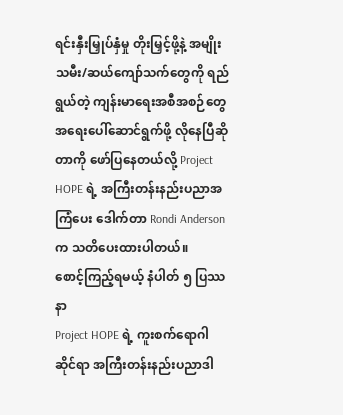ရင်းနှီးမြှုပ်နှံမှု တိုးမြှင့်ဖို့နဲ့ အမျိုးသမီး/ဆယ်ကျော်သက်တွေကို ရည်ရွယ်တဲ့ ကျန်းမာရေးအစီအစဉ်တွေ အရေးပေါ်ဆောင်ရွက်ဖို့ လိုနေပြီဆိုတာကို ဖော်ပြနေတယ်လို့ Project HOPE ရဲ့ အကြီးတန်းနည်းပညာအကြံပေး ဒေါက်တာ Rondi Anderson က သတိပေးထားပါတယ်။
စောင့်ကြည့်ရမယ့် နံပါတ် ၅ ပြဿနာ
Project HOPE ရဲ့ ကူးစက်ရောဂါဆိုင်ရာ အကြီးတန်းနည်းပညာဒါ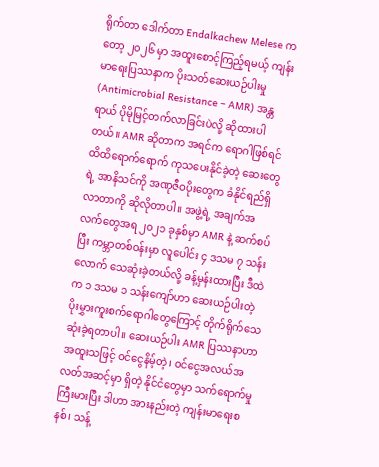ရိုက်တာ ဒေါက်တာ Endalkachew Melese ကတော့ ၂၀၂၆ မှာ အထူးစောင့်ကြည့်ရမယ့် ကျန်းမာရေးပြဿနာက ပိုးသတ်ဆေးယဉ်ပါးမှု (Antimicrobial Resistance – AMR) အန္တရာယ် ပိုမိုမြင့်တက်လာခြင်းပဲလို့ ဆိုထားပါတယ်။ AMR ဆိုတာက အရင်က ရောဂါဖြစ်ရင် ထိထိရောက်ရောက် ကုသပေးနိုင်ခဲ့တဲ့ ဆေးတွေရဲ့ အာနိသင်ကို အဏုဇီဝပိုးတွေက ခံနိုင်ရည်ရှိလာတာကို ဆိုလိုတာပါ။ အဖွဲ့ရဲ့ အချက်အလက်တွေအရ ၂၀၂၁ ခုနှစ်မှာ AMR နဲ့ ဆက်စပ်ပြီး ကမ္ဘာတစ်ဝန်းမှာ လူပေါင်း ၄ ဒသမ ၇ သန်းလောက် သေဆုံးခဲ့တယ်လို့ ခန့်မှန်းထားပြီး ဒီထဲက ၁ ဒသမ ၁ သန်းကျော်ဟာ ဆေးယဉ်ပါးတဲ့ ပိုးမွှားကူးစက်ရောဂါတွေကြောင့် တိုက်ရိုက်သေဆုံးခဲ့ရတာပါ။ ဆေးယဉ်ပါး AMR ပြဿနာဟာ အထူးသဖြင့် ဝင်ငွေနိမ့်တဲ့၊ ဝင်ငွေအလယ်အလတ်အဆင့်မှာ ရှိတဲ့ နိုင်ငံတွေမှာ သက်ရောက်မှုကြီးမားပြီး ဒါဟာ အားနည်းတဲ့ ကျန်းမာရေးစနစ်၊ သန့်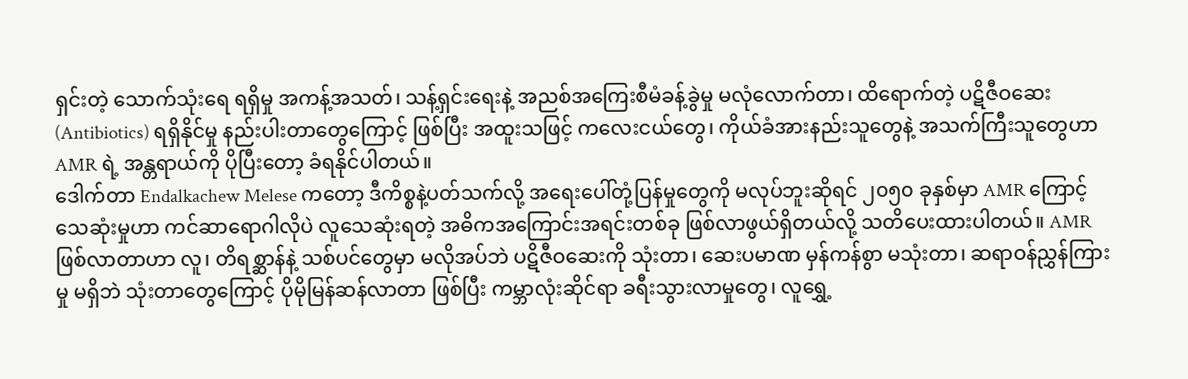ရှင်းတဲ့ သောက်သုံးရေ ရရှိမှု အကန့်အသတ်၊ သန့်ရှင်းရေးနဲ့ အညစ်အကြေးစီမံခန့်ခွဲမှု မလုံလောက်တာ၊ ထိရောက်တဲ့ ပဋိဇီဝဆေး (Antibiotics) ရရှိနိုင်မှု နည်းပါးတာတွေကြောင့် ဖြစ်ပြီး အထူးသဖြင့် ကလေးငယ်တွေ၊ ကိုယ်ခံအားနည်းသူတွေနဲ့ အသက်ကြီးသူတွေဟာ AMR ရဲ့ အန္တရာယ်ကို ပိုပြီးတော့ ခံရနိုင်ပါတယ်။
ဒေါက်တာ Endalkachew Melese ကတော့ ဒီကိစ္စနဲ့ပတ်သက်လို့ အရေးပေါ်တုံ့ပြန်မှုတွေကို မလုပ်ဘူးဆိုရင် ၂၀၅၀ ခုနှစ်မှာ AMR ကြောင့် သေဆုံးမှုဟာ ကင်ဆာရောဂါလိုပဲ လူသေဆုံးရတဲ့ အဓိကအကြောင်းအရင်းတစ်ခု ဖြစ်လာဖွယ်ရှိတယ်လို့ သတိပေးထားပါတယ်။ AMR ဖြစ်လာတာဟာ လူ၊ တိရစ္ဆာန်နဲ့ သစ်ပင်တွေမှာ မလိုအပ်ဘဲ ပဋိဇီဝဆေးကို သုံးတာ၊ ဆေးပမာဏ မှန်ကန်စွာ မသုံးတာ၊ ဆရာဝန်ညွှန်ကြားမှု မရှိဘဲ သုံးတာတွေကြောင့် ပိုမိုမြန်ဆန်လာတာ ဖြစ်ပြီး ကမ္ဘာလုံးဆိုင်ရာ ခရီးသွားလာမှုတွေ၊ လူရွှေ့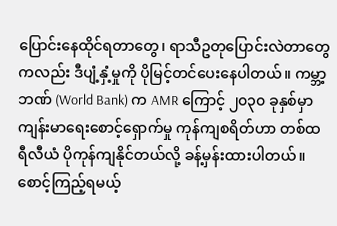ပြောင်းနေထိုင်ရတာတွေ၊ ရာသီဥတုပြောင်းလဲတာတွေကလည်း ဒီပျံ့နှံ့မှုကို ပိုမြင့်တင်ပေးနေပါတယ်။ ကမ္ဘာ့ဘဏ် (World Bank) က AMR ကြောင့် ၂၀၃၀ ခုနှစ်မှာ ကျန်းမာရေးစောင့်ရှောက်မှု ကုန်ကျစရိတ်ဟာ တစ်ထရီလီယံ ပိုကုန်ကျနိုင်တယ်လို့ ခန့်မှန်းထားပါတယ်။
စောင့်ကြည့်ရမယ့်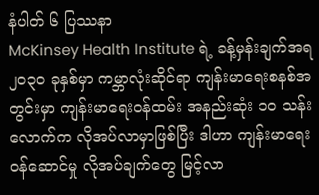နံပါတ် ၆ ပြဿနာ
McKinsey Health Institute ရဲ့ ခန့်မှန်းချက်အရ ၂၀၃၀ ခုနှစ်မှာ ကမ္ဘာလုံးဆိုင်ရာ ကျန်းမာရေးစနစ်အတွင်းမှာ ကျန်းမာရေးဝန်ထမ်း အနည်းဆုံး ၁၀ သန်းလောက်က လိုအပ်လာမှာဖြစ်ပြီး ဒါဟာ ကျန်းမာရေးဝန်ဆောင်မှု လိုအပ်ချက်တွေ မြင့်လာ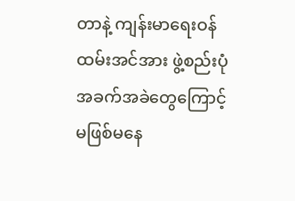တာနဲ့ ကျန်းမာရေးဝန်ထမ်းအင်အား ဖွဲ့စည်းပုံအခက်အခဲတွေကြောင့် မဖြစ်မနေ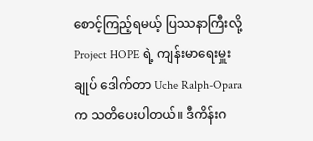စောင့်ကြည့်ရမယ့် ပြဿနာကြီးလို့ Project HOPE ရဲ့ ကျန်းမာရေးမှူးချုပ် ဒေါက်တာ Uche Ralph-Opara က သတိပေးပါတယ်။ ဒီကိန်းဂ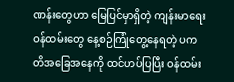ဏန်းတွေဟာ မြေပြင်မှာရှိတဲ့ ကျန်းမာရေးဝန်ထမ်းတွေ နေ့စဉ်ကြုံတွေ့နေရတဲ့ ပကတိအခြေအနေကို ထင်ဟပ်ပြပြီး ဝန်ထမ်း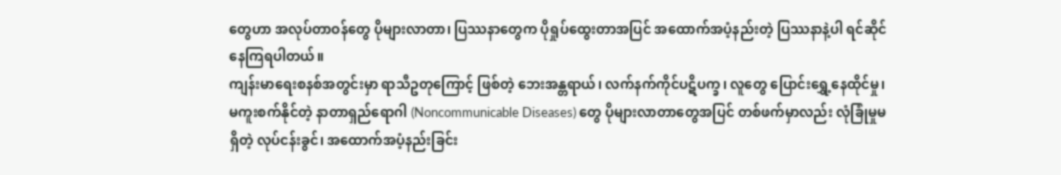တွေဟာ အလုပ်တာဝန်တွေ ပိုများလာတာ၊ ပြဿနာတွေက ပိုရှုပ်ထွေးတာအပြင် အထောက်အပံ့နည်းတဲ့ ပြဿနာနဲ့ပါ ရင်ဆိုင်နေကြရပါတယ်။
ကျန်းမာရေးစနစ်အတွင်းမှာ ရာသီဥတုကြောင့် ဖြစ်တဲ့ ဘေးအန္တရာယ်၊ လက်နက်ကိုင်ပဋိပက္ခ၊ လူတွေ ပြောင်းရွှေ့နေထိုင်မှု၊ မကူးစက်နိုင်တဲ့ နာတာရှည်ရောဂါ (Noncommunicable Diseases) တွေ ပိုများလာတာတွေအပြင် တစ်ဖက်မှာလည်း လုံခြုံမှုမရှိတဲ့ လုပ်ငန်းခွင်၊ အထောက်အပံ့နည်းခြင်း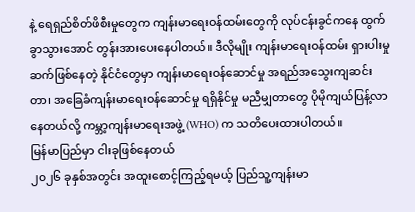နဲ့ ရေရှည်စိတ်ဖိစီးမှုတွေက ကျန်းမာရေးဝန်ထမ်းတွေကို လုပ်ငန်းခွင်ကနေ ထွက်ခွာသွားအောင် တွန်းအားပေးနေပါတယ်။ ဒီလိုမျိုး ကျန်းမာရေးဝန်ထမ်း ရှားပါးမှု ဆက်ဖြစ်နေတဲ့ နိုင်ငံတွေမှာ ကျန်းမာရေးဝန်ဆောင်မှု အရည်အသွေးကျဆင်းတာ၊ အခြေခံကျန်းမာရေးဝန်ဆောင်မှု ရရှိနိုင်မှု မညီမျှတာတွေ ပိုမိုကျယ်ပြန့်လာနေတယ်လို့ ကမ္ဘာ့ကျန်းမာရေးအဖွဲ့ (WHO) က သတိပေးထားပါတယ်။
မြန်မာပြည်မှာ ငါးခုဖြစ်နေတယ်
၂၀၂၆ ခုနှစ်အတွင်း အထူးစောင့်ကြည့်ရမယ့် ပြည်သူ့ကျန်းမာ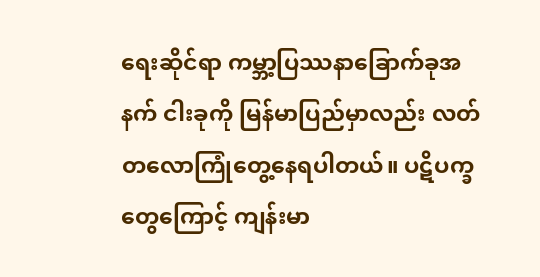ရေးဆိုင်ရာ ကမ္ဘာ့ပြဿနာခြောက်ခုအနက် ငါးခုကို မြန်မာပြည်မှာလည်း လတ်တလောကြုံတွေ့နေရပါတယ်။ ပဋိပက္ခတွေကြောင့် ကျန်းမာ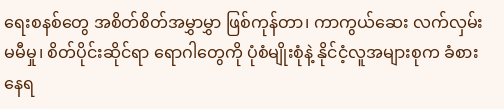ရေးစနစ်တွေ အစိတ်စိတ်အမွှာမွှာ ဖြစ်ကုန်တာ၊ ကာကွယ်ဆေး လက်လှမ်းမမီမှု၊ စိတ်ပိုင်းဆိုင်ရာ ရောဂါတွေကို ပုံစံမျိုးစုံနဲ့ နိုင်ငံ့လူအများစုက ခံစားနေရ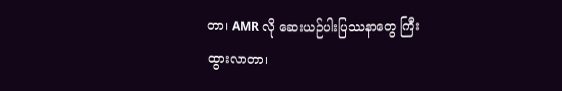တာ၊ AMR လို ဆေးယဉ်ပါးပြဿနာတွေ ကြီးထွားလာတာ၊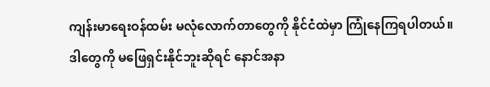ကျန်းမာရေးဝန်ထမ်း မလုံလောက်တာတွေကို နိုင်ငံထဲမှာ ကြုံနေကြရပါတယ်။
ဒါတွေကို မဖြေရှင်းနိုင်ဘူးဆိုရင် နောင်အနာ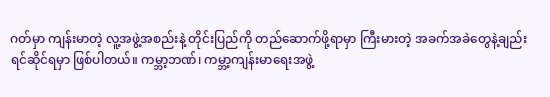ဂတ်မှာ ကျန်းမာတဲ့ လူ့အဖွဲ့အစည်းနဲ့ တိုင်းပြည်ကို တည်ဆောက်ဖို့ရာမှာ ကြီးမားတဲ့ အခက်အခဲတွေနဲ့ချည်း ရင်ဆိုင်ရမှာ ဖြစ်ပါတယ်။ ကမ္ဘာ့ဘဏ်၊ ကမ္ဘာ့ကျန်းမာရေးအဖွဲ့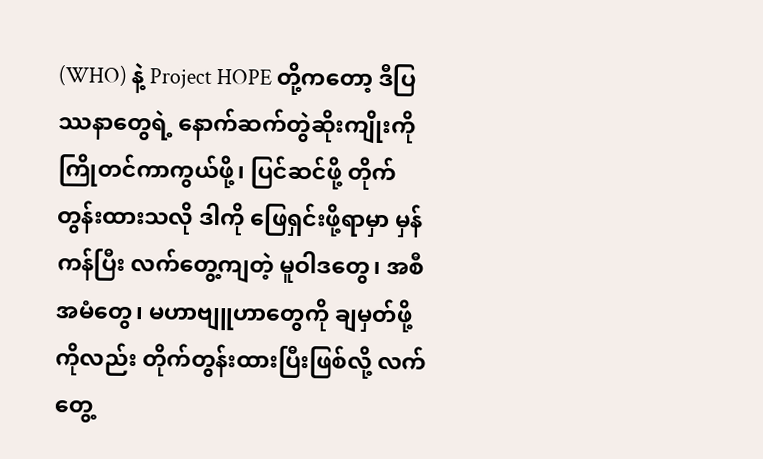(WHO) နဲ့ Project HOPE တို့ကတော့ ဒီပြဿနာတွေရဲ့ နောက်ဆက်တွဲဆိုးကျိုးကို ကြိုတင်ကာကွယ်ဖို့၊ ပြင်ဆင်ဖို့ တိုက်တွန်းထားသလို ဒါကို ဖြေရှင်းဖို့ရာမှာ မှန်ကန်ပြီး လက်တွေ့ကျတဲ့ မူဝါဒတွေ၊ အစီအမံတွေ၊ မဟာဗျူဟာတွေကို ချမှတ်ဖို့ကိုလည်း တိုက်တွန်းထားပြီးဖြစ်လို့ လက်တွေ့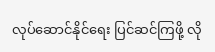လုပ်ဆောင်နိုင်ရေး ပြင်ဆင်ကြဖို့ လို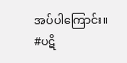အပ်ပါကြောင်း။
#ပဋိ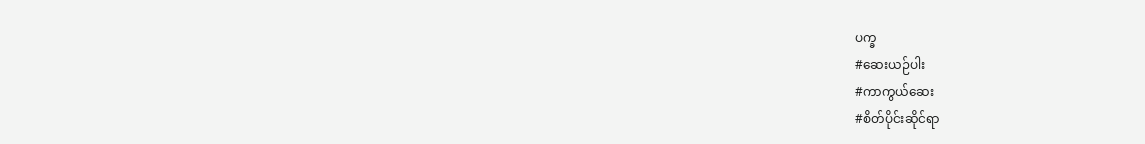ပက္ခ
#ဆေးယဉ်ပါး
#ကာကွယ်ဆေး
#စိတ်ပိုင်းဆိုင်ရာ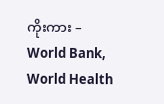ကိုးကား – World Bank, World Health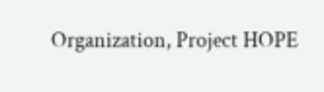Organization, Project HOPE